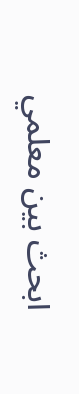ابحث بين معلمي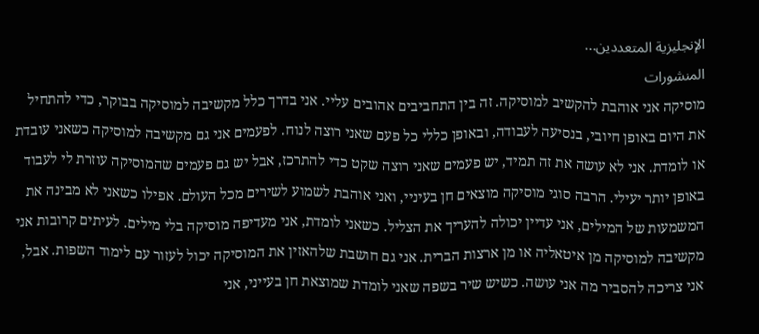الإنجليزية المتعددين...
المنشورات
מוסיקה אני אוהבת להקשיב למוסיקה. זה בין התחביבים אהובים עליי. אני בדרך כלל מקשיבה למוסיקה בבוקר, כדי להתחיל את היום באופן חיובי, בנסיעה לעבודה, ובאופן כללי כל פעם שאני רוצה לנוח. לפעמים אני גם מקשיבה למוסיקה כשאני עובדת או לומדת. אני לא עושה את זה תמיד, יש פעמים שאני רוצה שקט כדי להתרכז, אבל יש גם פעמים שהמוסיקה עוזרת לי לעבוד באופן יותר יעילי. הרבה סוגי מוסיקה מוצאים חן בעיניי, ואני אוהבת לשמוע לשירים מכל העולם. אפילו כשאני לא מבינה את המשמעות של המילים, אני עדיין יכולה להעריך את הצליל. כשאני לומדת, אני מעדיפה מוסיקה בלי מילים. לעיתים קרובות אני מקשיבה למוסיקה מן איטאליה או מן ארצות הברית. אני גם חושבת שלהאזין את המוסיקה יכול לעזור עם לימוד השפות. אבל, אני צריכה להסביר מה אני עושה. כשיש שיר בשפה שאני לומדת שמוצאת חן בעייני, אני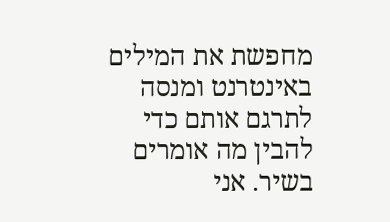מחפשת את המילים באינטרנט ומנסה לתרגם אותם כדי להבין מה אומרים בשיר. אני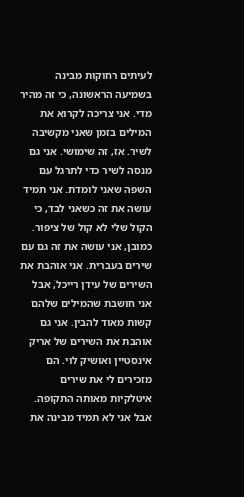לעיתים רחוקות מבינה בשמיעה הראשונה, כי זה מהיר מדי. אני צריכה לקרוא את המילים בזמן שאני מקשיבה לשיר. אז, זה שימושי. אני גם מנסה לשיר כדי לתרגל עם השפה שאני לומדת. אני תמיד עושה את זה כשאני לבד, כי הקול שלי לא קול של ציפור. כמובן, אני עושה את זה גם עם שירים בעברית. אני אוהבת את השירים של עידן רייכלֹ, אבל אני חושבת שהמילים שלהם קשות מאוד להבין. אני גם אוהבת את השירים של אריק אינסטיין ואושיק לוי. הם מזכירים לי את שירים איטלקיות מאותה התקופה. אבל אני לא תמיד מבינה את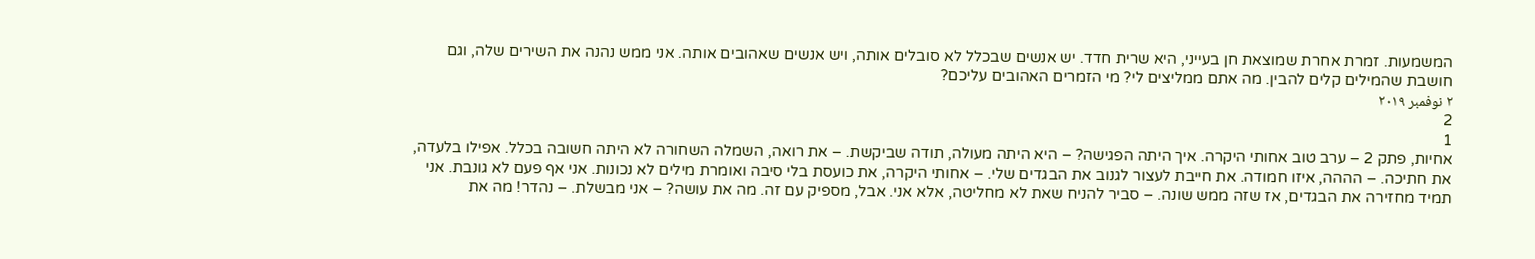המשמעות. זמרת אחרת שמוצאת חן בעייני, היא שרית חדד. יש אנשים שבכלל לא סובלים אותה, ויש אנשים שאהובים אותה. אני ממש נהנה את השירים שלה, וגם חושבת שהמילים קלים להבין. מה אתם ממליצים לי? מי הזמרים האהובים עליכם?
٢ نوفمبر ٢٠١٩
2
1
אחיות, פתק 2 – ערב טוב אחותי היקרה. איך היתה הפגישה? – היא היתה מעולה, תודה שביקשת. – את רואה, השמלה השחורה לא היתה חשובה בכלל. אפילו בלעדה, את חתיכה. – הההה, איזו חמודה. את חייבת לעצור לגנוב את הבגדים שלי. – אחותי היקרה, את כועסת בלי סיבה ואומרת מילים לא נכונות. אני אף פעם לא גונבת. אני תמיד מחזירה את הבגדים, אז שזה ממש שונה. – סביר להניח שאת לא מחליטה, אלא אני. אבל, מספיק עם זה. מה את עושה? – אני מבשלת. – נהדר! מה את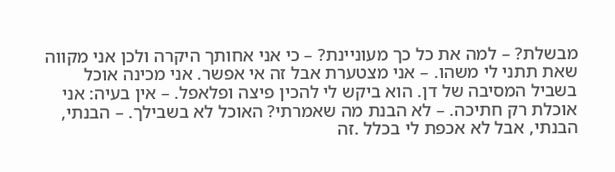מבשלת? – למה את כל כך מעוניינת? – כי אני אחותך היקרה ולכן אני מקווה שאת תתני לי משהו. – אני מצטערת אבל זה אי אפשר. אני מכינה אוכל בשביל המסיבה של דן. הוא ביקש לי להכין פיצה ופלאפל. – אין בעיה: אני אוכלת רק חתיכה. – לא הבנת מה שאמרתי? האוכל לא בשבילך. – הבנתי, הבנתי, אבל לא אכפת לי בכלל .זה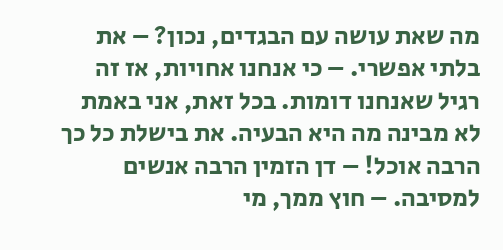מה שאת עושה עם הבגדים, נכון? – את בלתי אפשרי. – כי אנחנו אחויות, אז זה רגיל שאנחנו דומות. בכל זאת, אני באמת לא מבינה מה היא הבעיה. את בישלת כל כך הרבה אוכל! – דן הזמין הרבה אנשים למסיבה. – חוץ ממך, מי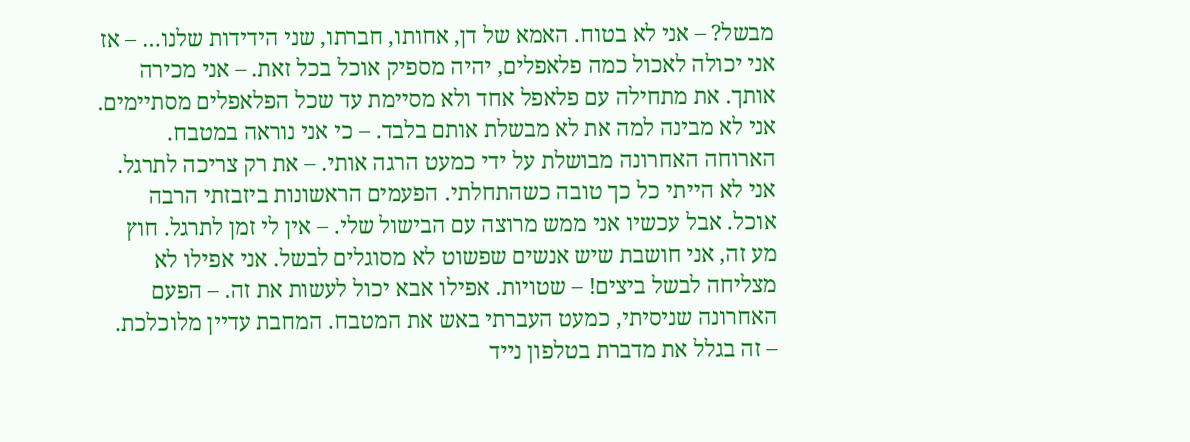מבשל? – אני לא בטוח. האמא של דן, אחותו, חברתו, שני הידידות שלנו… – אז אני יכולה לאכול כמה פלאפלים, יהיה מספיק אוכל בכל זאת. – אני מכירה אותך. את מתחילה עם פלאפל אחד ולא מסיימת עד שכל הפלאפלים מסתיימים. אני לא מבינה למה את לא מבשלת אותם בלבד. – כי אני נוראה במטבח. הארוחה האחרונה מבושלת על ידי כמעט הרגה אותי. – את רק צריכה לתרגל. אני לא הייתי כל כך טובה כשהתחלתי. הפעמים הראשונות ביזבזתי הרבה אוכל. אבל עכשיו אני ממש מרוצה עם הבישול שלי. – אין לי זמן לתרגל. חוץ מע זה, אני חושבת שיש אנשים שפשוט לא מסוגלים לבשל. אני אפילו לא מצליחה לבשל ביצים! – שטויות. אפילו אבא יכול לעשות את זה. – הפעם האחרונה שניסיתי, כמעט העברתי באש את המטבח. המחבת עדיין מלוכלכת. – זה בגלל את מדברת בטלפון נייד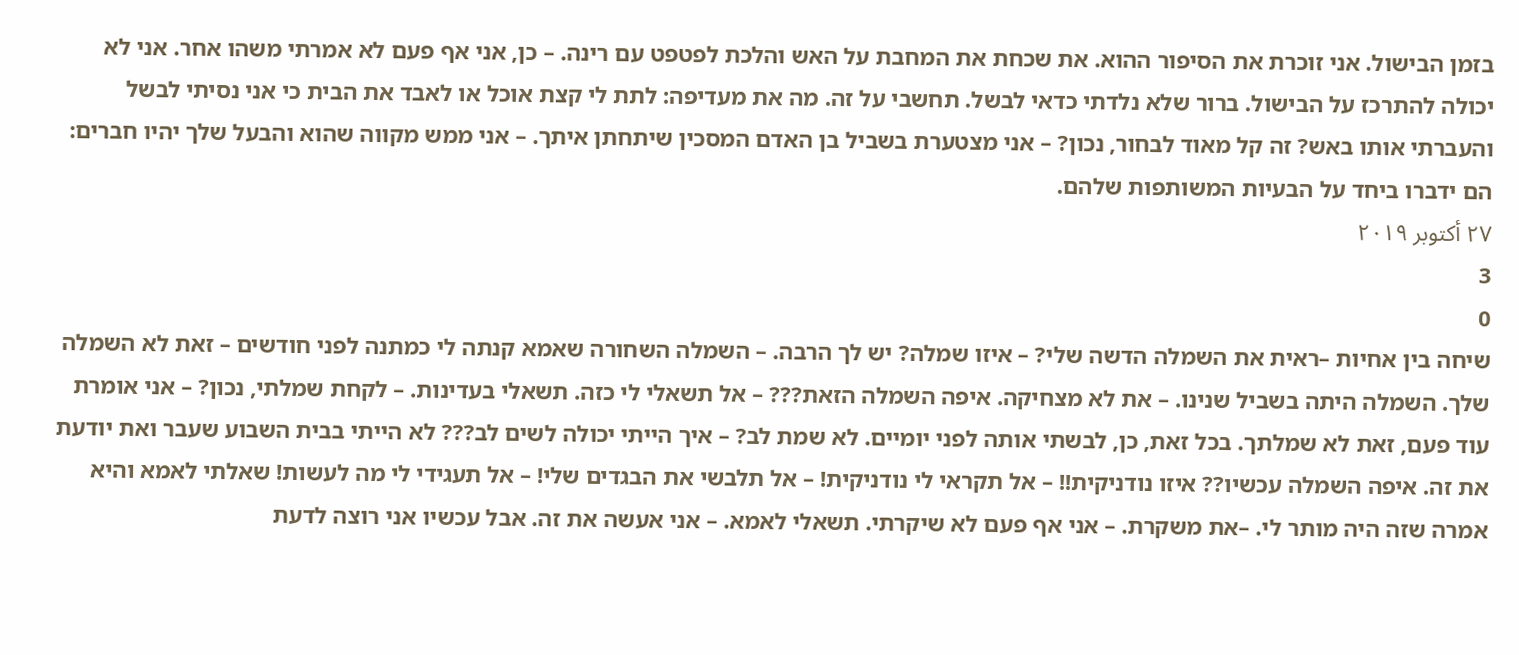בזמן הבישול. אני זוכרת את הסיפור ההוא. את שכחת את המחבת על האש והלכת לפטפט עם רינה. – כן, אני אף פעם לא אמרתי משהו אחר. אני לא יכולה להתרכז על הבישול. ברור שלא נלדתי כדאי לבשל. תחשבי על זה. מה את מעדיפה: לתת לי קצת אוכל או לאבד את הבית כי אני נסיתי לבשל והעברתי אותו באש? זה קל מאוד לבחור, נכון? – אני מצטערת בשביל בן האדם המסכין שיתחתן איתך. – אני ממש מקווה שהוא והבעל שלך יהיו חברים: הם ידברו ביחד על הבעיות המשותפות שלהם.
٢٧ أكتوبر ٢٠١٩
3
0
שיחה בין אחיות –ראית את השמלה הדשה שלי? – איזו שמלה? יש לך הרבה. – השמלה השחורה שאמא קנתה לי כמתנה לפני חודשים – זאת לא השמלה שלך. השמלה היתה בשביל שנינו. – את לא מצחיקה. איפה השמלה הזאת??? – אל תשאלי לי כזה. תשאלי בעדינות. – לקחת שמלתי, נכון? – אני אומרת עוד פעם, זאת לא שמלתך. בכל זאת, כן, לבשתי אותה לפני יומיים. לא שמת לב? – איך הייתי יכולה לשים לב??? לא הייתי בבית השבוע שעבר ואת יודעת את זה. איפה השמלה עכשיו?? איזו נודניקית!! – אל תקראי לי נודניקית! – אל תלבשי את הבגדים שלי! – אל תעגידי לי מה לעשות! שאלתי לאמא והיא אמרה שזה היה מותר לי. –את משקרת. – אני אף פעם לא שיקרתי. תשאלי לאמא. – אני אעשה את זה. אבל עכשיו אני רוצה לדעת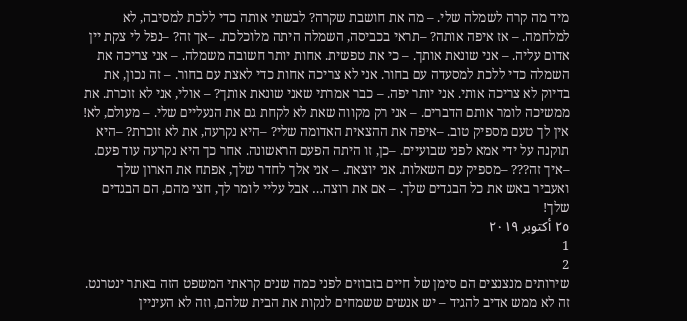מיד מה קרה לשמלה שלי. – מה את חושבת שקרה? לבשתי אותה כדי ללכת למסיבה, לא למלחמה. – אז איפה אותה? –תראי בכביסה, השמלה היתה מלוכלכת. –אך זה? –נפל לי צקת יין אדום עליה. – אני שונאת אותך. – כי את טפשית. אחות יותר חשובה משמלה. – אני צריכה את השמלה כדי ללכת למסעדה עם בחור. אני לא צריכה אחות כדי לאצת עם בחור. – זה נכון, את בדיוק לא צריכה אותי. אני יותר יפה. – כבר אמרתי שאני שונאת אותך? – אולי, אני לא זוכרת. את ממשיכה לומר אותם הדברים. – אני רק מקווה שאת לא לקחת גם את הנעליים שלי. – מעולם, לא! אין לך טעם מספיק טוב. –איפה את ההצאית האדומה שלי? –היא נקרעה, את לא זוכרת? –היא תוקנה על ידי אמא לפני שבועיים. –כן, זו היתה הפעם הראשונה. אחר כך היא נקרעה עוד פעם. –איך זה??? –מספיק עם השאלות. אני יוצאת. – אני אלך לחדר שלך, אפתח את הארון שלך ואעביר באש את כל הבגדים שלך. – אם את רוצה… אבל עליי לומר לך, חצי מהם, הם הבגדים שלך!
٢٥ أكتوبر ٢٠١٩
1
2
שירותים מנצנצים הם סימן של חיים בזבוזים לפני כמה שנים קראתי המשפט הזה באתר ינטרנט. זה לא ממש אדיב להגיד – יש אנשים ששמחים לנקות את הבית שלהם, וזה לא העיניין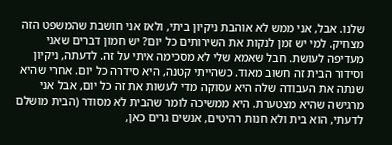שלנו. אבל, אני ממש לא אוהבת ניקיון ביתי, ולאז אני חושבת שהמשפט הזה מצחיק. למי יש זמן לנקות את השירותים כל יום? יש חמון דברים שאני מעדיפה לעושת. חבל שאמא שלי לא מסכימה איתי על זה. לדעתה, ניקיון וסידור הבית זה חשוב מאוד. כשהייתי קטנה, היא סידרה כל יום. אחרי שהיא שנתה את העבודה שלה היא עסוקה מדי לעשות את זה כל יום, אבל אני מרגישה שהיא מצטערת. היא ממשיכה לומר שהבית לא מסודר (הבית מושלם לדעתי, הוא בית ולא חנות רהיטים, אנשים גרים כאן,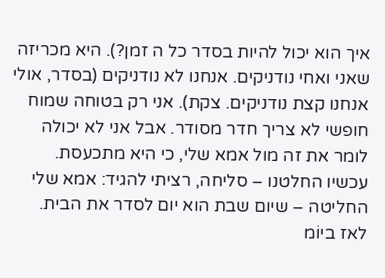איך הוא יכול להיות בסדר כל ה זמן?). היא מכריזה שאני ואחי נודניקים. אנחנו לא נודניקים (בסדר, אולי אנחנו קצת נודניקים. צקת). אני רק בטוחה שמוח חופשי לא צריך חדר מסודר. אבל אני לא יכולה לומר את זה מול אמא שלי, כי היא מתכעסת. עכשיו החלטנו – סליחה, רציתי להגיד: אמא שלי החליטה – שיום שבת הוא יום לסדר את הבית. לאז ביוֹמ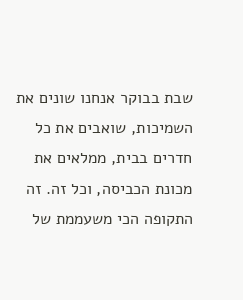שבת בבוקר אנחנו שונים את השמיכות, שואבים את כל חדרים בבית, ממלאים את מכונת הכביסה, וכל זה. זה התקופה הכי משעממת של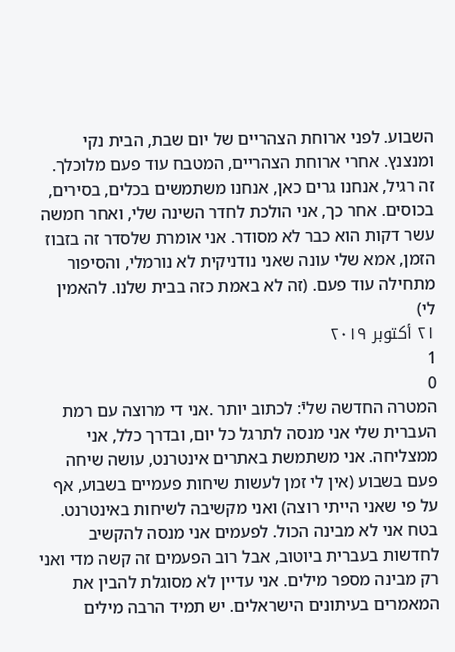השבוע. לפני ארוחת הצהריים של יום שבת, הבית נקי ומנצנץ. אחרי ארוחת הצהריים, המטבח עוד פעם מלוכלך. זה רגיל, אנחנו גרים כאן, אנחנו משתמשים בכלים, בסירים, בכוסים. אחר כך, אני הולכת לחדר השינה שלי, ואחר חמשה עשר דקות הוא כבר לא מסודר. אני אומרת שלסדר זה בזבוז הזמן, אמא שלי עונה שאני נודניקית לא נורמלי, והסיפור מתחילה עוד פעם. (זה לא באמת כזה בבית שלנו. להאמין לי)
٢١ أكتوبر ٢٠١٩
1
0
המטרה החדשה שליֿ: לכתוב יותר .אני די מרוצה עם רמת העברית שלי אני מנסה לתרגל כל יום, ובדרך כלל, אני ממצליחה. אני משתמשת באתרים אינטרנט, עושה שיחה פעם בשבוע (אין לי זמן לעשות שיחות פעמיים בשבוע, אף על פי שאני הייתי רוצה) ואני מקשיבה לשיחות באינטרנט. בטח אני לא מבינה הכול. לפעמים אני מנסה להקשיב לחדשות בעברית ביוטוב, אבל רוב הפעמים זה קשה מדי ואני רק מבינה מספר מילים. אני עדיין לא מסוגלת להבין את המאמרים בעיתונים הישראלים. יש תמיד הרבה מילים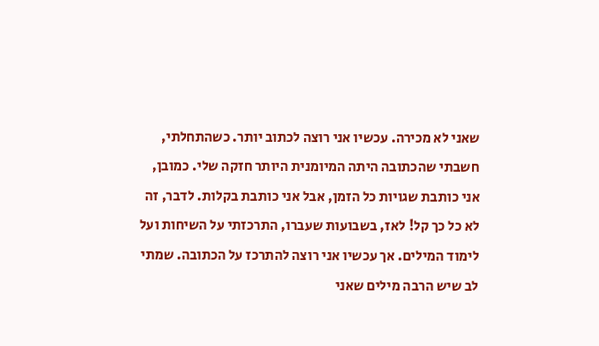שאני לא מכירה. עכשיו אני רוצה לכתוב יותר. כשהתחלתי, חשבתי שהכתובה היתה המיומנית היותר חזקה שלי. כמובן, אני כותבת שגויות כל הזמן, אבל אני כותבת בקלות. לדבר, זה לא כל כך קל! לאז, בשבועות שעברו, התרכזתי על השיחות ועל לימוד המילים. אך עכשיו אני רוצה להתרכז על הכתובה. שמתי לב שיש הרבה מילים שאני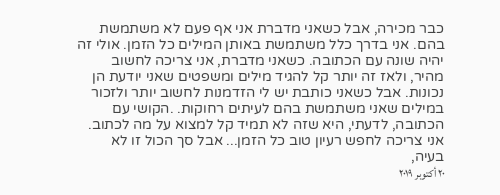כבר מכירה, אבל כשאני מדברת אני אף פעם לא משתמשת בהם. אני בדרך כלל משתמשת באותן המילים כל הזמן. אולי זה יהיה שונה עם הכתובה. כשאני מדברת, אני צריכה לחשוב מהיר, ולאז זה יותר קל להגיד מילים ומשפטים שאני יודעת הן נכונות. אבל כשאני כותבת יש לי הזדמנות לחשוב יותר ולזכור במילים שאני משתמשת בהם לעיתים רחוקות. .הקושי עם הכתובה, לדעתי, היא שזה לא תמיד קל למצוא על מה לכתוב. אני צריכה לחפש רעיון טוב כל הזמן... אבל סך הכול זו לא בעיה,
٢٠ أكتوبر ٢٠١٩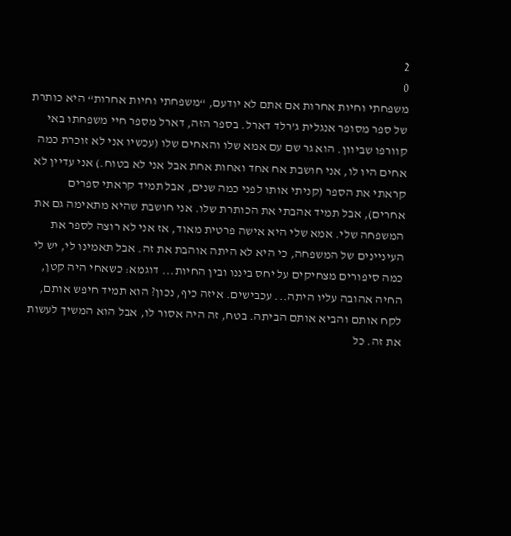2
0
משפחתי וחיות אחרות אם אתם לא יודעם, “משפחתי וחיות אחרות“ היא כותרת של ספר מסופר אנגלית ג’רלד דארל. בספר הזה, דארל מספר חיי משפחתו באי קוורפו שביוון. הוא גר שם עם אמא שלו והאחים שלו (עכשיו אני לא זוכרת כמה אחים היו לו, אני חושבת אח אחד ואחות אחת אבל אני לא בטוח.) אני עדיין לא קראתי את הספר (קניתי אותו לפני כמה שנים, אבל תמיד קראתי ספרים אחרים), אבל תמיד אהבתי את הכותרת שלו. אני חושבת שהיא מתאימה גם את המשפחה שלי. אמא שלי היא אישה פרטית מאוד, אז אני לא רוצה לספר את העיניינים של המשפחה, כי היא לא היתה אוהבת את זה. אבל תאמינו לי, יש לי כמה סיפורים מצחיקים על יחס ביננו ובין החיות... דוגמא: כשאחי היה קטן, החיה אהובה עליו היתה... עכבישים. איזה כיף, נכון? הוא תמיד חיפש אותם, לקח אותם והביא אותם הביתה. בטח, זה היה אסור לו, אבל הוא המשיך לעשות את זה. כל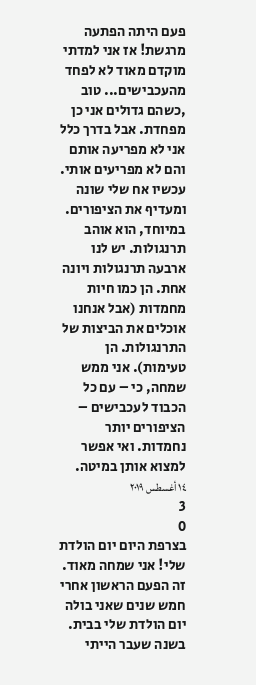פעם היתה הפתעה מרגשת! אז אני למדתי מוקדם מאוד לא לפחד מהעכבישים... טוב ,כשהם גדולים אני כן מפחדת. אבל בדרך כלל אני לא מפריעה אותם והם לא מפריעים אותי. עכשיו אח שלי שונה ומעדיף את הציפורים. במיוחד, הוא אוהב תרנגולות. יש לנו ארבעה תרנגולות ויונה אחת. הן כמו חיות מחמדות (אבל אנחנו אוכלים את הביצות של התרנגולות. הן טעימות). אני ממש שמחה, כי – עם כל הכבוד לעכבישים – הציפורים יותר נחמדות. ואי אפשר למצוא אותן במיטה.
١٤ أغسطس ٢٠١٩
3
0
בצרפת היום יום הולדת שלי! אני שמחה מאוד. זה הפעם הראשון אחרי חמש שנים שאני בולה יום הולדת שלי בבית. בשנה שעבר הייתי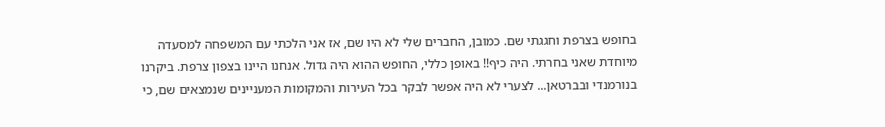בחופש בצרפת וחגגתי שם. כמובן, החברים שלי לא היו שם, אז אני הלכתי עם המשפחה למסעדה מיוחדת שאני בחרתי. היה כיף!! באופן כללי, החופש ההוא היה גדול. אנחנו היינו בצפון צרפת. ביקרנו בנורמנדי ובברטאן... לצערי לא היה אפשר לבקר בכל העירות והמקומות המעניינים שנמצאים שם, כי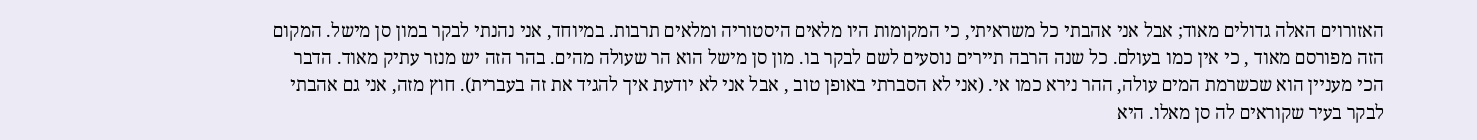האזורוים האלה גדולים מאוד; אבל אני אהבתי כל משראיתי, כי המקומות היו מלאים היסטוריה ומלאים תרבות. במיוחד, אני נהנתי לבקר במון סן מישל. המקום הזה מפורסם מאוד , כי אין כמו בעולם. כל שנה הרבה תיירים נוסעים לשם לבקר בו. מון סן מישל הוא הר שעולה מהים. בהר הזה יש מנזר עתיק מאוד. הדבר הכי מעניין הוא שכשרמת המים עולה, ההר נירא כמו אי. (אני לא הסברתי באופן טוב , אבל אני לא יודעת איך להגיד את זה בעברית). חוץ מזה, אני גם אהבתי לבקר בעיר שקוראים לה סן מאלו. היא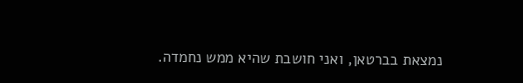נמצאת בברטאן, ואני חושבת שהיא ממש נחמדה.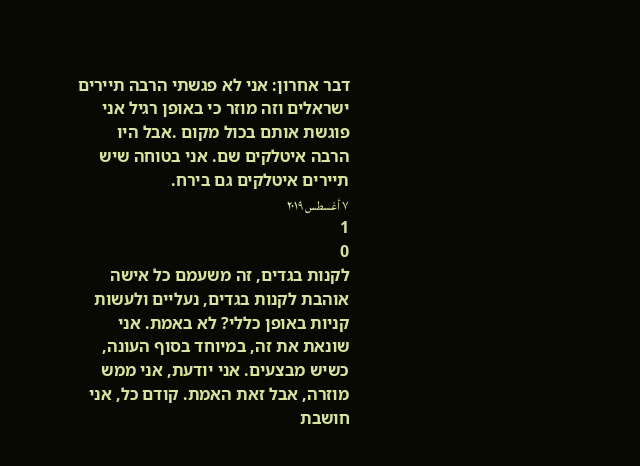דבר אחרון: אני לא פגשתי הרבה תיירים ישראלים וזה מוזר כי באופן רגיל אני פוגשת אותם בכול מקום .אבל היו הרבה איטלקים שם. אני בטוחה שיש תיירים איטלקים גם בירח.
٧ أغسطس ٢٠١٩
1
0
לקנות בגדים, זה משעמם כל אישה אוהבת לקנות בגדים, נעליים ולעשות קניות באופן כללי? לא באמת. אני שונאת את זה, במיוחד בסוף העונה, כשיש מבצעים. אני יודעת, אני ממש מוזרה, אבל זאת האמת. קודם כל, אני חושבת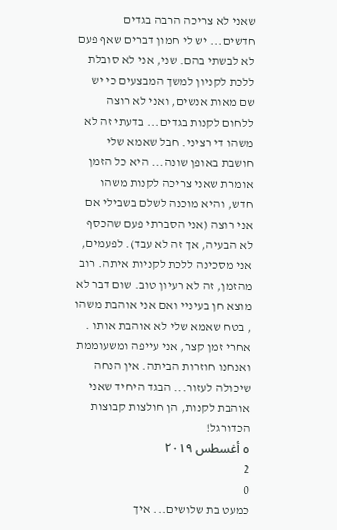שאני לא צריכה הרבה בגדים חדשים... יש לי חמון דברים שאף פעם לא לבשתי בהם. שני, אני לא סובלת ללכת לקניון למשך המבצעים כי יש שם מאות אנשים, ואני לא רוצה ללחום לקנות בגדים... בדעתי זה לא משהו די רציני. חבל שאמא שלי חושבת באופן שונה... היא כל הזמן אומרת שאני צריכה לקנות משהו חדש, והיא מוכנה לשלם בשבילי אם אני רוצה (אני הסברתי פעם שהכסף לא הבעיה, אך זה לא עבד). לפעמים, אני מסכינה ללכת לקניות איתה. רוב מהזמן, זה לא רעיון טוב. שום דבר לא מוצא חן בעיניי ואם אני אוהבת משהו , בטח שאמא שלי לא אוהבת אותו . אחרי זמן קצר, אני עייפה ומשעוממת ואנחנו חוזרות הביתה. אין הנחה שיכולה לעזור... הבגד היחיד שאני אוהבת לקנות, הן חולצות קבוצות הכדורגל!
٥ أغسطس ٢٠١٩
2
0
כמעט בת שלושים... איך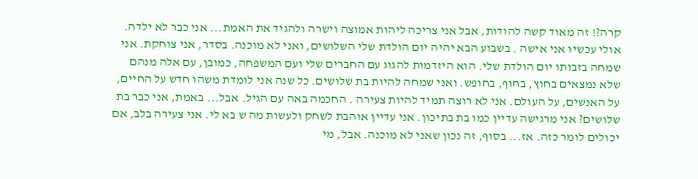קרה?! זה מאוד קשה להודות, אבל אני צריכה ליהות אמוצה וישרה ולהגיד את האמת... אני כבר לא ילדה. אולי עכשיו אני אישה . בשבוע הבא יהיה יום הולדת שלי השלושים, ואני לא מוכנה. בסדר, אני צוחקת. אני שמחה בזבותו יום הולדת שלי. הוא היזדמות להגוג עם החברים שלי ועם המשפחה, כמובן, עם אלה מנהם שלא נמצאים בחוץ, בחוף, בחופש. ואני שמחה להיות בת שלושים. כל שנה אני לומדת משהו חדש על החיים, על האנשים, על העולם. אני לא רוצה תמיד להיות צעירה . החכמה באה עם הגיל. אבל... באמת, אני כבר בת שלושים? אני מרגישה עדיין כמו בת בתיכון. אני עדיין אוהבת לשחק ולעשות מה ש בא לי. אני צעירה בלב, אם יכולים לומר כזה. אז... בסוף, זה נכון שאני לא מוכנה. אבל, מי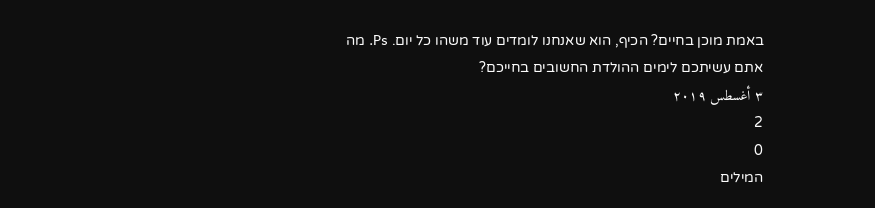באמת מוכן בחיים? הכיף, הוא שאנחנו לומדים עוד משהו כל יום. Ps. מה אתם עשיתכם לימים ההולדת החשובים בחייכם?
٣ أغسطس ٢٠١٩
2
0
המילים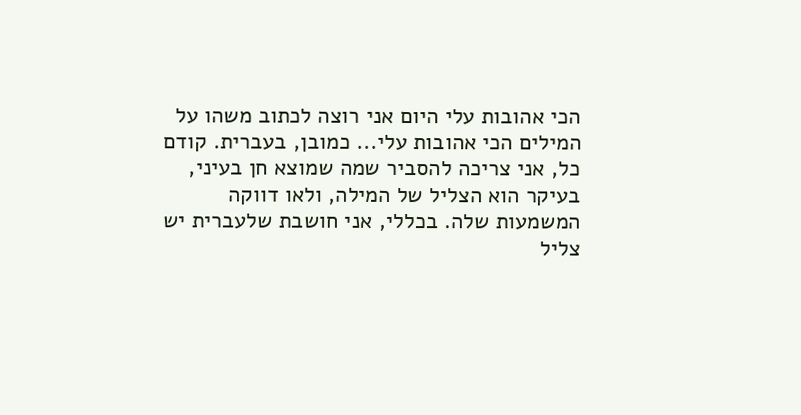הכי אהובות עלי היום אני רוצה לכתוב משהו על המילים הכי אהובות עלי... כמובן, בעברית. קודם כל, אני צריכה להסביר שמה שמוצא חן בעיני, בעיקר הוא הצליל של המילה, ולאו דווקה המשמעות שלה. בכללי, אני חושבת שלעברית יש צליל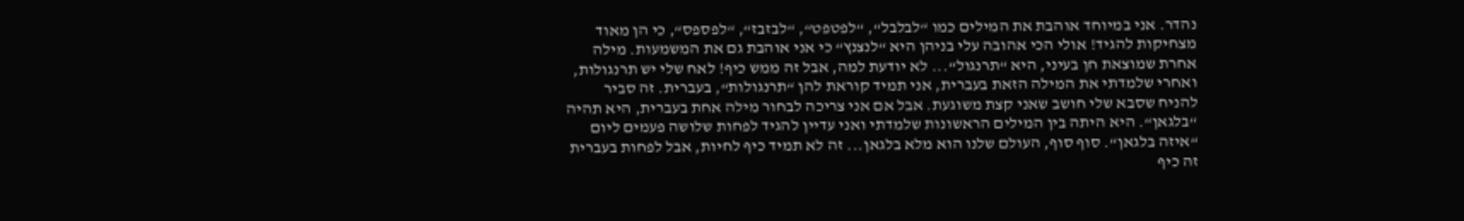נהדר. אני במיוחד אוהבת את המילים כמו “לבלבל“, “לפטפט“, “לבזבז“, “לפספס“, כי הן מאוד מצחיקות להגיד! אולי הכי אהובה עלי בניהן היא “לנצנץ“ כי אני אוהבת גם את המשמעות. מילה אחרת שמוצאת חן בעיני, היא “תרנגול“... לא יודעת למה, אבל זה ממש כיף! לאח שלי יש תרנגולות, ואחרי שלמדתי את המילה הזאת בעברית, אני תמיד קוראת להן “תרנגולות“, בעברית. זה סביר להניח שסבא שלי חושב שאני קצת משוגעת. אבל אם אני צריכה לבחור מילה אחת בעברית, היא תהיה “בלגאן“. היא היתה בין המילים הראשונות שלמדתי ואני עדיין להגיד לפחות שלושה פעמים ליום “איזה בלגאן“. סוף סוף, העולם שלנו הוא מלא בלגאן... זה לא תמיד כיף לחיות, אבל לפחות בעברית זה כיף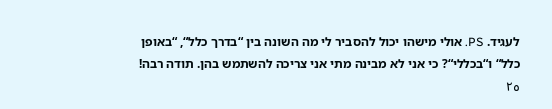לעגיד. PS. אולי מישהו יכול להסביר לי מה השונה בין “בדרך כלל“, “באופן כלל“ ו“בכללי“? כי אני לא מבינה מתי אני צריכה להשתמש בהן. תודה רבה!
٢٥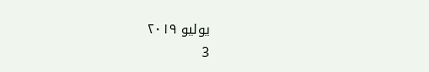يوليو ٢٠١٩
3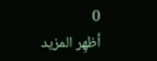0
أظهِر المزيد